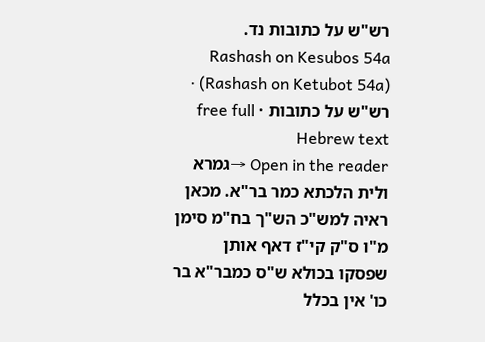רש"ש על כתובות נד.
Rashash on Kesubos 54a (Rashash on Ketubot 54a) · רש"ש על כתובות · free full Hebrew text
Open in the reader →גמרא ולית הלכתא כמר בר"א. מכאן ראיה למש"כ הש"ך בח"מ סימן מ"ו ס"ק קי"ז דאף אותן שפסקו בכולא ש"ס כמבר"א בר כו' אין בכלל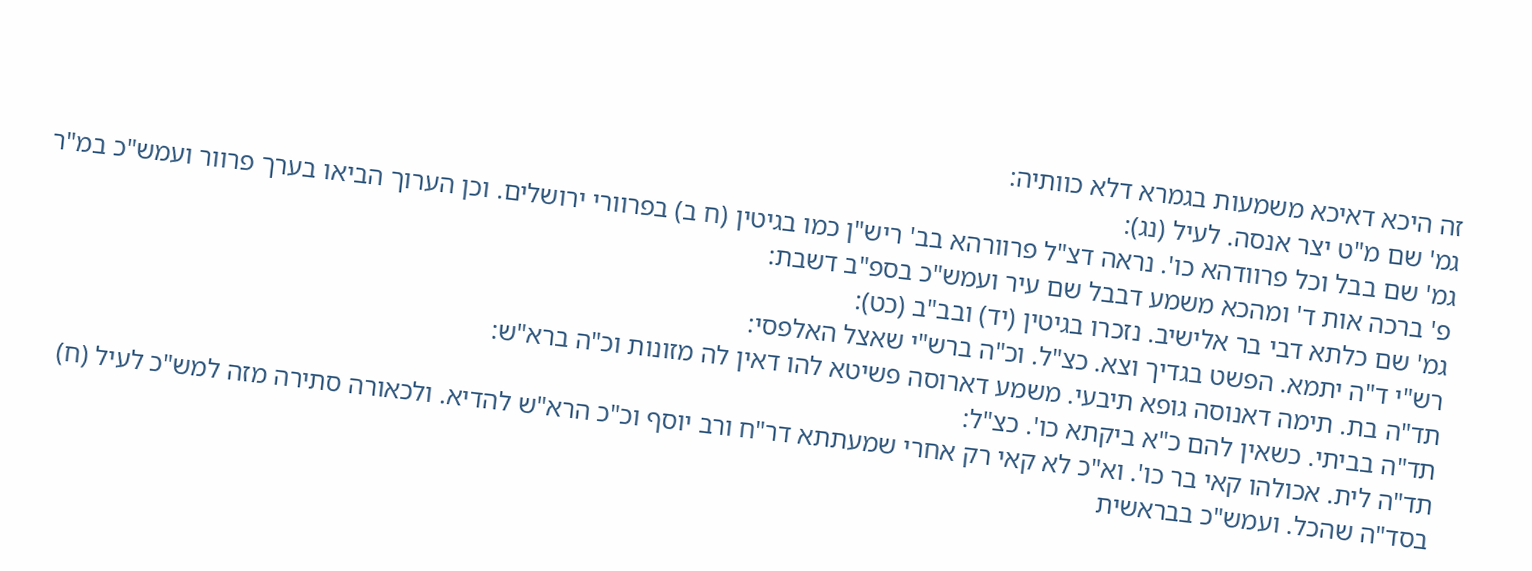זה היכא דאיכא משמעות בגמרא דלא כוותיה:
גמ' שם מ"ט יצר אנסה. לעיל (נג):
גמ' שם בבל וכל פרוודהא כו'. נראה דצ"ל פרוורהא בב' ריש"ן כמו בגיטין (ח ב) בפרוורי ירושלים. וכן הערוך הביאו בערך פרוור ועמש"כ במ"ר פ' ברכה אות ד' ומהכא משמע דבבל שם עיר ועמש"כ בספ"ב דשבת:
גמ' שם כלתא דבי בר אלישיב. נזכרו בגיטין (יד) ובב"ב (כט):
רש"י ד"ה יתמא. הפשט בגדיך וצא. כצ"ל. וכ"ה ברש"י שאצל האלפסי:
תד"ה בת. תימה דאנוסה גופא תיבעי. משמע דארוסה פשיטא להו דאין לה מזונות וכ"ה ברא"ש:
תד"ה בביתי. כשאין להם כ"א ביקתא כו'. כצ"ל:
תד"ה לית. אכולהו קאי בר כו'. וא"כ לא קאי רק אחרי שמעתתא דר"ח ורב יוסף וכ"כ הרא"ש להדיא. ולכאורה סתירה מזה למש"כ לעיל (ח) בסד"ה שהכל. ועמש"כ בבראשית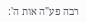רבה פע"ה אות ה':